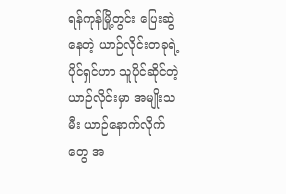ရန်ကုန်မြို့တွင်း ပြေးဆွဲနေတဲ့ ယာဉ်လိုင်းတခုရဲ့ ပိုင်ရှင်ဟာ သူပိုင်ဆိုင်တဲ့ ယာဉ်လိုင်းမှာ အမျိုးသမီး ယာဉ်နောက်လိုက်တွေ အ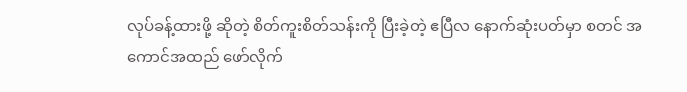လုပ်ခန့်ထားဖို့ ဆိုတဲ့ စိတ်ကူးစိတ်သန်းကို ပြီးခဲ့တဲ့ ဧပြီလ နောက်ဆုံးပတ်မှာ စတင် အကောင်အထည် ဖော်လိုက်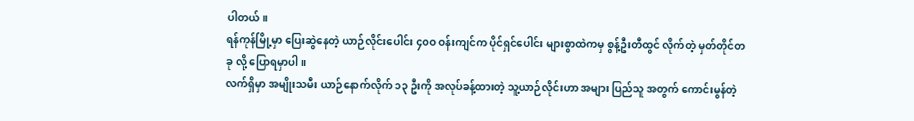ပါတယ်။
ရန်ကုန်မြို့မှာ ပြေးဆွဲနေတဲ့ ယာဉ်လိုင်းပေါင်း ၄၀ဝ ဝန်းကျင်က ပိုင်ရှင်ပေါင်း များစွာထဲကမှ စွန့်ဦးတီထွင် လိုက်တဲ့ မှတ်တိုင်တခု လို့ ပြောရမှာပါ။
လက်ရှိမှာ အမျိုးသမီး ယာဉ်နောက်လိုက် ၁၃ ဦးကို အလုပ်ခန့်ထားတဲ့ သူ့ယာဉ်လိုင်းဟာ အများ ပြည်သူ အတွက် ကောင်းမွန်တဲ့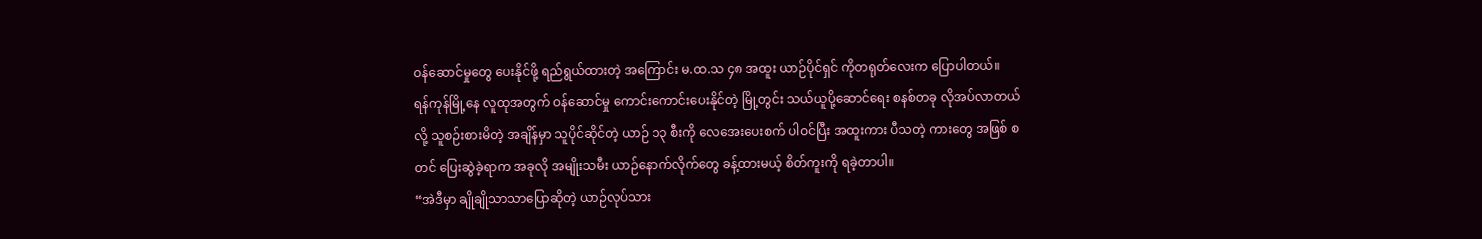ဝန်ဆောင်မှုတွေ ပေးနိုင်ဖို့ ရည်ရွယ်ထားတဲ့ အကြောင်း မ.ထ.သ ၄၈ အထူး ယာဉ်ပိုင်ရှင် ကိုတရုတ်လေးက ပြောပါတယ်။
ရန်ကုန်မြို့နေ လူထုအတွက် ဝန်ဆောင်မှု ကောင်းကောင်းပေးနိုင်တဲ့ မြို့တွင်း သယ်ယူပို့ဆောင်ရေး စနစ်တခု လိုအပ်လာတယ် လို့ သူစဉ်းစားမိတဲ့ အချိန်မှာ သူပိုင်ဆိုင်တဲ့ ယာဉ် ၁၃ စီးကို လေအေးပေးစက် ပါဝင်ပြီး အထူးကား ပီသတဲ့ ကားတွေ အဖြစ် စတင် ပြေးဆွဲခဲ့ရာက အခုလို အမျိုးသမီး ယာဉ်နောက်လိုက်တွေ ခန့်ထားမယ့် စိတ်ကူးကို ရခဲ့တာပါ။
“အဲဒီမှာ ချိုချိုသာသာပြောဆိုတဲ့ ယာဉ်လုပ်သား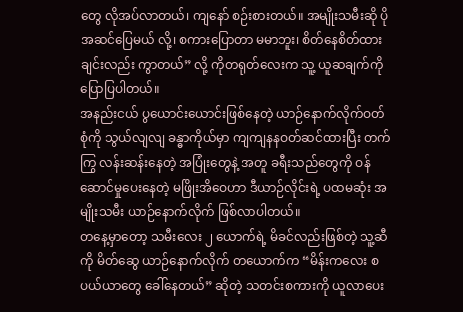တွေ လိုအပ်လာတယ်၊ ကျနော် စဉ်းစားတယ်။ အမျိုးသမီးဆို ပိုအဆင်ပြေမယ် လို့၊ စကားပြောတာ မမာဘူး၊ စိတ်နေစိတ်ထားချင်းလည်း ကွာတယ်” လို့ ကိုတရုတ်လေးက သူ့ ယူဆချက်ကို ပြောပြပါတယ်။
အနည်းငယ် ပွယောင်းယောင်းဖြစ်နေတဲ့ ယာဉ်နောက်လိုက်ဝတ်စုံကို သွယ်လျလျ ခန္ဓာကိုယ်မှာ ကျကျနနဝတ်ဆင်ထားပြီး တက်ကြွ လန်းဆန်းနေတဲ့ အပြုံးတွေနဲ့ အတူ ခရီးသည်တွေကို ဝန်ဆောင်မှုပေးနေတဲ့ မဖြိုးအိဝေဟာ ဒီယာဉ်လိုင်းရဲ့ ပထမဆုံး အမျိုးသမီး ယာဉ်နောက်လိုက် ဖြစ်လာပါတယ်။
တနေ့မှာတော့ သမီးလေး ၂ ယောက်ရဲ့ မိခင်လည်းဖြစ်တဲ့ သူ့ဆီကို မိတ်ဆွေ ယာဉ်နောက်လိုက် တယောက်က “မိန်းကလေး စပယ်ယာတွေ ခေါ်နေတယ်” ဆိုတဲ့ သတင်းစကားကို ယူလာပေး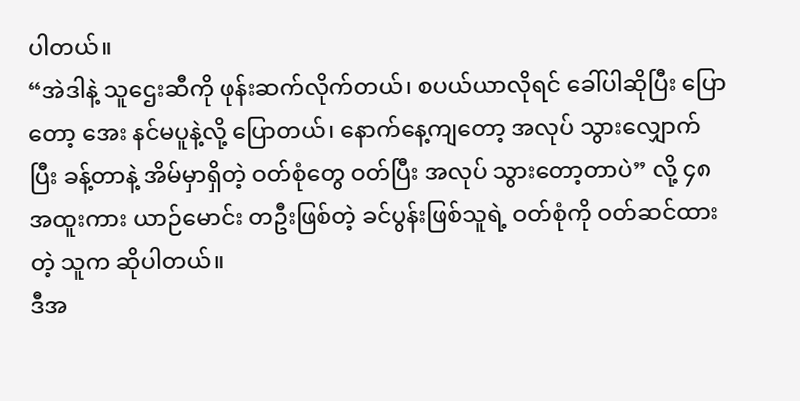ပါတယ်။
“အဲဒါနဲ့ သူဌေးဆီကို ဖုန်းဆက်လိုက်တယ်၊ စပယ်ယာလိုရင် ခေါ်ပါဆိုပြီး ပြောတော့ အေး နင်မပူနဲ့လို့ ပြောတယ်၊ နောက်နေ့ကျတော့ အလုပ် သွားလျှောက်ပြီး ခန့်တာနဲ့ အိမ်မှာရှိတဲ့ ဝတ်စုံတွေ ဝတ်ပြီး အလုပ် သွားတော့တာပဲ” လို့ ၄၈ အထူးကား ယာဉ်မောင်း တဦးဖြစ်တဲ့ ခင်ပွန်းဖြစ်သူရဲ့ ဝတ်စုံကို ဝတ်ဆင်ထားတဲ့ သူက ဆိုပါတယ်။
ဒီအ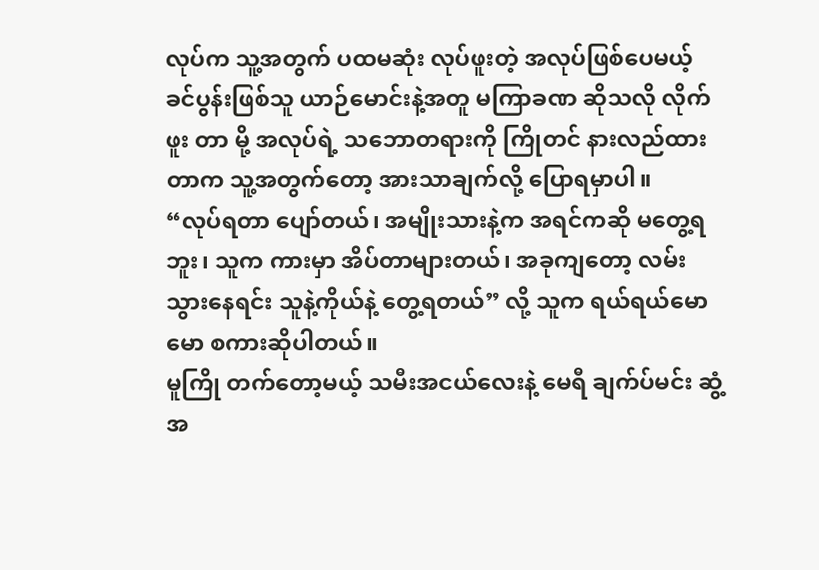လုပ်က သူ့အတွက် ပထမဆုံး လုပ်ဖူးတဲ့ အလုပ်ဖြစ်ပေမယ့် ခင်ပွန်းဖြစ်သူ ယာဉ်မောင်းနဲ့အတူ မကြာခဏ ဆိုသလို လိုက်ဖူး တာ မို့ အလုပ်ရဲ့ သဘောတရားကို ကြိုတင် နားလည်ထားတာက သူ့အတွက်တော့ အားသာချက်လို့ ပြောရမှာပါ။
“လုပ်ရတာ ပျော်တယ်၊ အမျိုးသားနဲ့က အရင်ကဆို မတွေ့ရဘူး၊ သူက ကားမှာ အိပ်တာများတယ်၊ အခုကျတော့ လမ်းသွားနေရင်း သူနဲ့ကိုယ်နဲ့ တွေ့ရတယ်” လို့ သူက ရယ်ရယ်မောမော စကားဆိုပါတယ်။
မူကြို တက်တော့မယ့် သမီးအငယ်လေးနဲ့ မေရီ ချက်ပ်မင်း ဆွံ့အ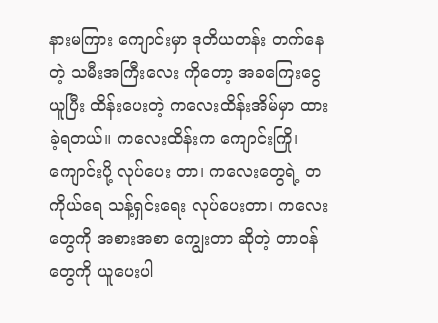နားမကြား ကျောင်းမှာ ဒုတိယတန်း တက်နေတဲ့ သမီးအကြီးလေး ကိုတော့ အခကြေးငွေယူပြီး ထိန်းပေးတဲ့ ကလေးထိန်းအိမ်မှာ ထားခဲ့ရတယ်။ ကလေးထိန်းက ကျောင်းကြို၊ ကျောင်းပို့ လုပ်ပေး တာ၊ ကလေးတွေရဲ့ တကိုယ်ရေ သန့်ရှင်းရေး လုပ်ပေးတာ၊ ကလေးတွေကို အစားအစာ ကျွေးတာ ဆိုတဲ့ တာဝန်တွေကို ယူပေးပါ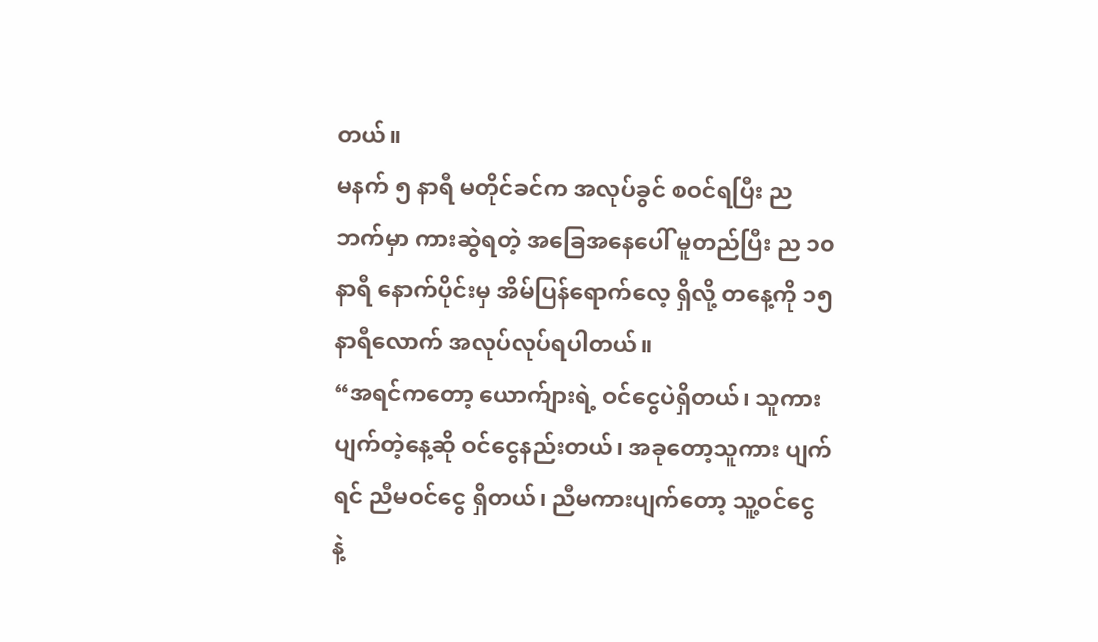တယ်။
မနက် ၅ နာရီ မတိုင်ခင်က အလုပ်ခွင် စဝင်ရပြီး ညဘက်မှာ ကားဆွဲရတဲ့ အခြေအနေပေါ် မူတည်ပြီး ည ၁၀ နာရီ နောက်ပိုင်းမှ အိမ်ပြန်ရောက်လေ့ ရှိလို့ တနေ့ကို ၁၅ နာရီလောက် အလုပ်လုပ်ရပါတယ်။
“အရင်ကတော့ ယောက်ျားရဲ့ ဝင်ငွေပဲရှိတယ်၊ သူကားပျက်တဲ့နေ့ဆို ဝင်ငွေနည်းတယ်၊ အခုတော့သူကား ပျက်ရင် ညီမဝင်ငွေ ရှိတယ်၊ ညီမကားပျက်တော့ သူ့ဝင်ငွေ နဲ့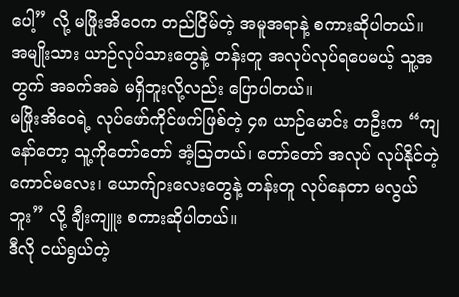ပေါ့” လို့ မဖြိုးအိဝေက တည်ငြိမ်တဲ့ အမူအရာနဲ့ စကားဆိုပါတယ်။
အမျိုးသား ယာဉ်လုပ်သားတွေနဲ့ တန်းတူ အလုပ်လုပ်ရပေမယ့် သူ့အတွက် အခက်အခဲ မရှိဘူးလို့လည်း ပြောပါတယ်။
မဖြိုးအိဝေရဲ့ လုပ်ဖော်ကိုင်ဖက်ဖြစ်တဲ့ ၄၈ ယာဉ်မောင်း တဦးက “ကျနော်တော့ သူ့ကိုတော်တော် အံ့ဩတယ်၊ တော်တော် အလုပ် လုပ်နိုင်တဲ့ ကောင်မလေး၊ ယောက်ျားလေးတွေနဲ့ တန်းတူ လုပ်နေတာ မလွယ်ဘူး” လို့ ချီးကျူး စကားဆိုပါတယ်။
ဒီလို ငယ်ရွယ်တဲ့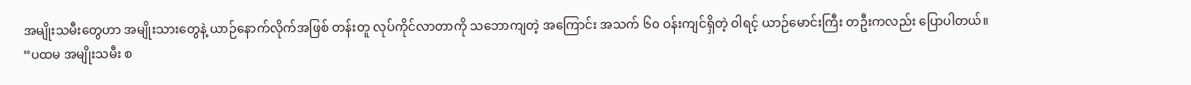အမျိုးသမီးတွေဟာ အမျိုးသားတွေနဲ့ ယာဉ်နောက်လိုက်အဖြစ် တန်းတူ လုပ်ကိုင်လာတာကို သဘောကျတဲ့ အကြောင်း အသက် ၆၀ ဝန်းကျင်ရှိတဲ့ ဝါရင့် ယာဉ်မောင်းကြီး တဦးကလည်း ပြောပါတယ်။
“ပထမ အမျိုးသမီး စ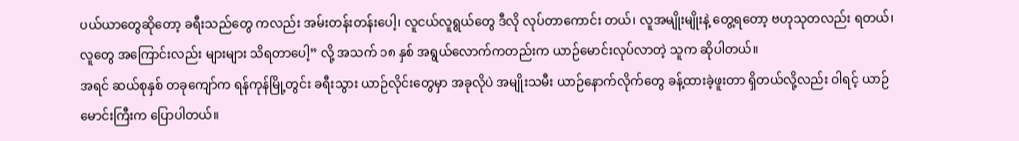ပယ်ယာတွေဆိုတော့ ခရီးသည်တွေ ကလည်း အမ်းတန်းတန်းပေါ့၊ လူငယ်လူရွယ်တွေ ဒီလို လုပ်တာကောင်း တယ်၊ လူအမျိုးမျိုးနဲ့ တွေ့ရတော့ ဗဟုသုတလည်း ရတယ်၊ လူတွေ အကြောင်းလည်း များများ သိရတာပေါ့” လို့ အသက် ၁၈ နှစ် အရွယ်လောက်ကတည်းက ယာဉ်မောင်းလုပ်လာတဲ့ သူက ဆိုပါတယ်။
အရင် ဆယ်စုနှစ် တခုကျော်က ရန်ကုန်မြို့တွင်း ခရီးသွား ယာဉ်လိုင်းတွေမှာ အခုလိုပဲ အမျိုးသမီး ယာဉ်နောက်လိုက်တွေ ခန့်ထားခဲ့ဖူးတာ ရှိတယ်လို့လည်း ဝါရင့် ယာဉ်မောင်းကြီးက ပြောပါတယ်။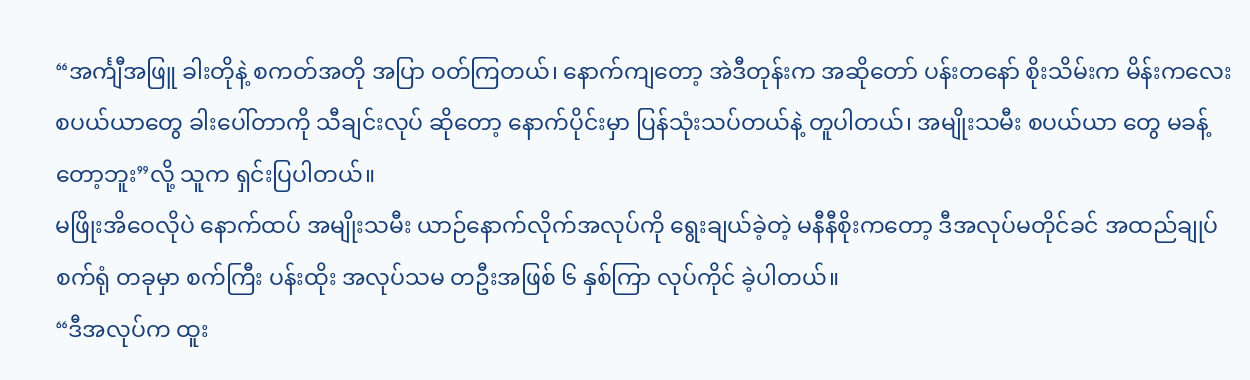“အင်္ကျီအဖြူ ခါးတိုနဲ့ စကတ်အတို အပြာ ဝတ်ကြတယ်၊ နောက်ကျတော့ အဲဒီတုန်းက အဆိုတော် ပန်းတနော် စိုးသိမ်းက မိန်းကလေး စပယ်ယာတွေ ခါးပေါ်တာကို သီချင်းလုပ် ဆိုတော့ နောက်ပိုင်းမှာ ပြန်သုံးသပ်တယ်နဲ့ တူပါတယ်၊ အမျိုးသမီး စပယ်ယာ တွေ မခန့်တော့ဘူး”လို့ သူက ရှင်းပြပါတယ်။
မဖြိုးအိဝေလိုပဲ နောက်ထပ် အမျိုးသမီး ယာဉ်နောက်လိုက်အလုပ်ကို ရွေးချယ်ခဲ့တဲ့ မနီနီစိုးကတော့ ဒီအလုပ်မတိုင်ခင် အထည်ချုပ် စက်ရုံ တခုမှာ စက်ကြီး ပန်းထိုး အလုပ်သမ တဦးအဖြစ် ၆ နှစ်ကြာ လုပ်ကိုင် ခဲ့ပါတယ်။
“ဒီအလုပ်က ထူး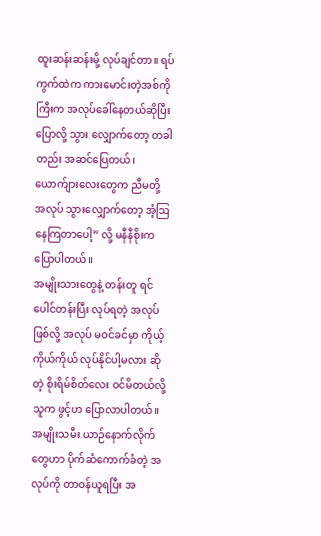ထူးဆန်းဆန်းမို့ လုပ်ချင်တာ။ ရပ်ကွက်ထဲက ကားမောင်းတဲ့အစ်ကိုကြီးက အလုပ်ခေါ်နေတယ်ဆိုပြီး ပြောလို့ သွား လျှောက်တော့ တခါတည်း အဆင်ပြေတယ်၊ ယောက်ျားလေးတွေက ညီမတို့ အလုပ် သွားလျှောက်တော့ အံ့ဩနေကြတာပေါ့” လို့ မနီနီစိုးက ပြောပါတယ်။
အမျိုးသားတွေနဲ့ တန်းတူ ရင်ပေါင်တန်းပြီး လုပ်ရတဲ့ အလုပ်ဖြစ်လို့ အလုပ် မဝင်ခင်မှာ ကိုယ့်ကိုယ်ကိုယ် လုပ်နိုင်ပါ့မလား ဆိုတဲ့ စိုးရိမ်စိတ်လေး ဝင်မိတယ်လို့ သူက ဖွင့်ဟ ပြောလာပါတယ်။
အမျိုးသမီး ယာဉ်နောက်လိုက်တွေဟာ ပိုက်ဆံကောက်ခံတဲ့ အလုပ်ကို တာဝန်ယူရပြီး အ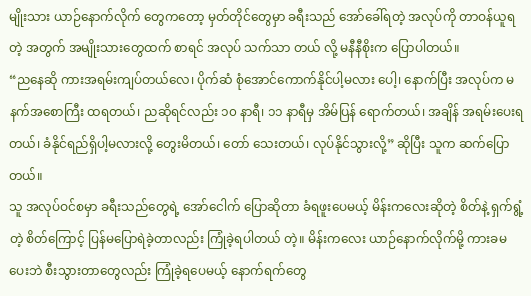မျိုးသား ယာဉ်နောက်လိုက် တွေကတော့ မှတ်တိုင်တွေမှာ ခရီးသည် အော်ခေါ်ရတဲ့ အလုပ်ကို တာဝန်ယူရတဲ့ အတွက် အမျိုးသားတွေထက် စာရင် အလုပ် သက်သာ တယ် လို့ မနီနီစိုးက ပြောပါတယ်။
“ညနေဆို ကားအရမ်းကျပ်တယ်လေ၊ ပိုက်ဆံ စုံအောင်ကောက်နိုင်ပါ့မလား ပေါ့၊ နောက်ပြီး အလုပ်က မနက်အစောကြီး ထရတယ်၊ ညဆိုရင်လည်း ၁၀ နာရီ၊ ၁၁ နာရီမှ အိမ်ပြန် ရောက်တယ်၊ အချိန် အရမ်းပေးရတယ်၊ ခံနိုင်ရည်ရှိပါ့မလားလို့ တွေးမိတယ်၊ တော် သေးတယ်၊ လုပ်နိုင်သွားလို့” ဆိုပြီး သူက ဆက်ပြောတယ်။
သူ အလုပ်ဝင်စမှာ ခရီးသည်တွေရဲ့ အော်ငေါက် ပြောဆိုတာ ခံရဖူးပေမယ့် မိန်းကလေးဆိုတဲ့ စိတ်နဲ့ ရှက်ရွံ့တဲ့ စိတ်ကြောင့် ပြန်မပြောရဲခဲ့တာလည်း ကြုံခဲ့ရပါတယ် တဲ့။ မိန်းကလေး ယာဉ်နောက်လိုက်မို့ ကားခမပေးဘဲ စီးသွားတာတွေလည်း ကြုံခဲ့ရပေမယ့် နောက်ရက်တွေ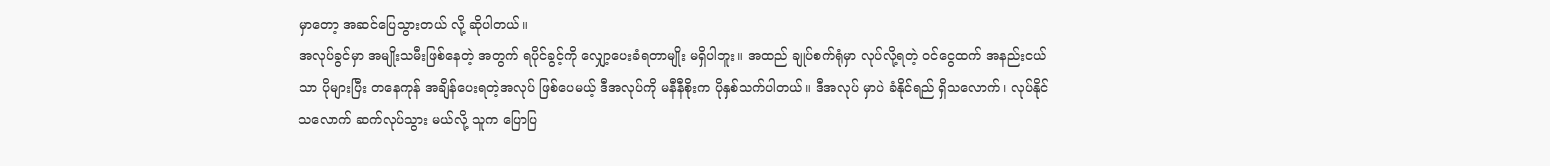မှာတော့ အဆင်ပြေသွားတယ် လို့ ဆိုပါတယ်။
အလုပ်ခွင်မှာ အမျိုးသမီးဖြစ်နေတဲ့ အတွက် ရပိုင်ခွင့်ကို လျှော့ပေးခံရတာမျိုး မရှိပါဘူး။ အထည် ချုပ်စက်ရုံမှာ လုပ်လို့ရတဲ့ ဝင်ငွေထက် အနည်းငယ်သာ ပိုများပြီး တနေကုန် အချိန်ပေးရတဲ့အလုပ် ဖြစ်ပေမယ့် ဒီအလုပ်ကို မနီနီစိုးက ပိုနှစ်သက်ပါတယ်။ ဒီအလုပ် မှာပဲ ခံနိုင်ရည် ရှိသလောက်၊ လုပ်နိုင်သလောက် ဆက်လုပ်သွား မယ်လို့ သူက ပြောပြ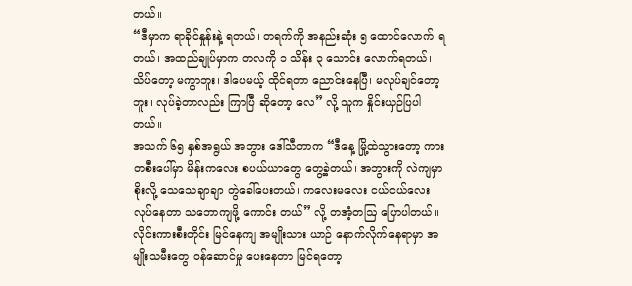တယ်။
“ဒီမှာက ရာခိုင်နှုန်းနဲ့ ရတယ်၊ တရက်ကို အနည်းဆုံး ၅ ထောင်လောက် ရတယ်၊ အထည်ချုပ်မှာက တလကို ၁ သိန်း ၃ သောင်း လောက်ရတယ်၊ သိပ်တော့ မကွာဘူး၊ ဒါပေမယ့် ထိုင်ရတာ ညောင်းနေပြီ၊ မလုပ်ချင်တော့ဘူး၊ လုပ်ခဲ့တာလည်း ကြာပြီ ဆိုတော့ လေ” လို့ သူက နှိုင်းယှဉ်ပြပါတယ်။
အသက် ၆၅ နှစ်အရွယ် အဘွား ဒေါ်သီတာက “ဒီနေ့ မြို့ထဲသွားတော့ ကားတစီးပေါ်မှာ မိန်းကလေး စပယ်ယာတွေ တွေ့ခဲ့တယ်၊ အဘွားကို လဲကျမှာစိုးလို့ သေသေချာချာ တွဲခေါ်ပေးတယ်၊ ကလေးမလေး ငယ်ငယ်လေး လုပ်နေတာ သဘောကျဖို့ ကောင်း တယ်” လို့ တအံ့တဩ ပြောပါတယ်။
လိုင်းကားစီးတိုင်း မြင်နေကျ အမျိုးသား ယာဉ် နောက်လိုက်နေရာမှာ အမျိုးသမီးတွေ ဝန်ဆောင်မှု ပေးနေတာ မြင်ရတော့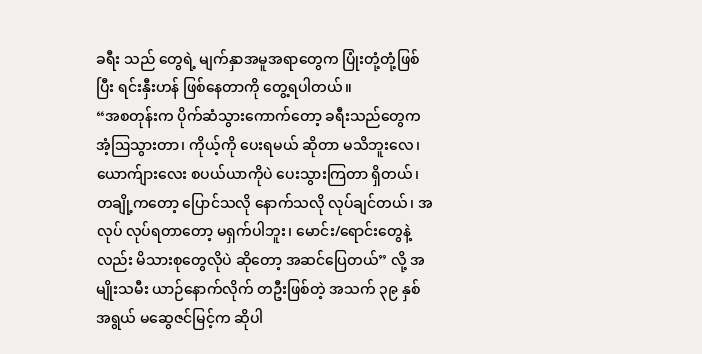ခရီး သည် တွေရဲ့ မျက်နှာအမူအရာတွေက ပြုံးတုံ့တုံ့ဖြစ်ပြီး ရင်းနှီးဟန် ဖြစ်နေတာကို တွေ့ရပါတယ်။
“အစတုန်းက ပိုက်ဆံသွားကောက်တော့ ခရီးသည်တွေက အံ့ဩသွားတာ၊ ကိုယ့်ကို ပေးရမယ် ဆိုတာ မသိဘူးလေ၊ ယောက်ျားလေး စပယ်ယာကိုပဲ ပေးသွားကြတာ ရှိတယ်၊ တချို့ကတော့ ပြောင်သလို နောက်သလို လုပ်ချင်တယ်၊ အလုပ် လုပ်ရတာတော့ မရှက်ပါဘူး၊ မောင်း/ရောင်းတွေနဲ့လည်း မိသားစုတွေလိုပဲ ဆိုတော့ အဆင်ပြေတယ်” လို့ အမျိုးသမီး ယာဉ်နောက်လိုက် တဦးဖြစ်တဲ့ အသက် ၃၉ နှစ် အရွယ် မဆွေဇင်မြင့်က ဆိုပါ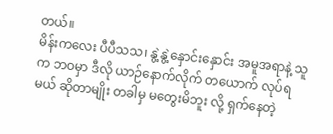တယ်။
မိန်းကလေး ပီပီသသ၊ နွဲ့နွဲ့နှောင်းနှောင်း အမူအရာနဲ့ သူက ဘဝမှာ ဒီလို ယာဉ်နောက်လိုက် တယောက် လုပ်ရမယ် ဆိုတာမျိုး တခါမှ မတွေးမိဘူး လို့ ရှက်နေတဲ့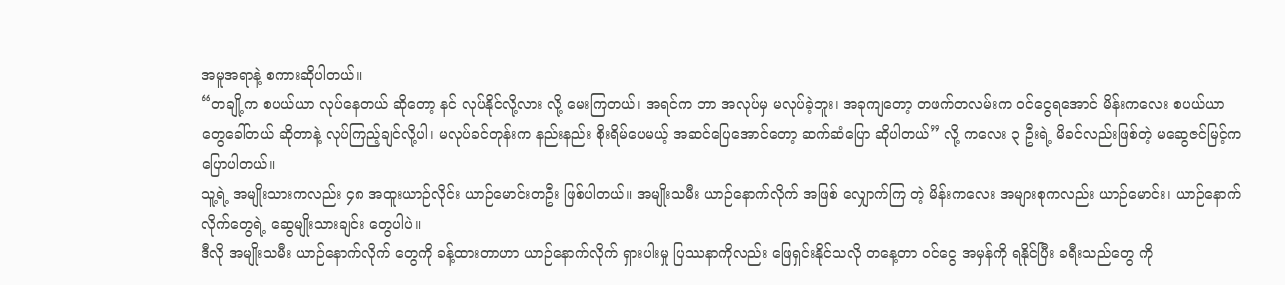အမူအရာနဲ့ စကားဆိုပါတယ်။
“တချို့က စပယ်ယာ လုပ်နေတယ် ဆိုတော့ နင် လုပ်နိုင်လို့လား လို့ မေးကြတယ်၊ အရင်က ဘာ အလုပ်မှ မလုပ်ခဲ့ဘူး၊ အခုကျတော့ တဖက်တလမ်းက ဝင်ငွေရအောင် မိန်းကလေး စပယ်ယာတွေခေါ်တယ် ဆိုတာနဲ့ လုပ်ကြည့်ချင်လို့ပါ၊ မလုပ်ခင်တုန်းက နည်းနည်း စိုးရိမ်ပေမယ့် အဆင်ပြေအောင်တော့ ဆက်ဆံပြော ဆိုပါတယ်” လို့ ကလေး ၃ ဦးရဲ့ မိခင်လည်းဖြစ်တဲ့ မဆွေဇင်မြင့်က ပြောပါတယ်။
သူ့ရဲ့ အမျိုးသားကလည်း ၄၈ အထူးယာဉ်လိုင်း ယာဉ်မောင်းတဦး ဖြစ်ပါတယ်။ အမျိုးသမီး ယာဉ်နောက်လိုက် အဖြစ် လျှောက်ကြ တဲ့ မိန်းကလေး အများစုကလည်း ယာဉ်မောင်း၊ ယာဉ်နောက်လိုက်တွေရဲ့ ဆွေမျိုးသားချင်း တွေပါပဲ။
ဒီလို အမျိုးသမီး ယာဉ်နောက်လိုက် တွေကို ခန့်ထားတာဟာ ယာဉ်နောက်လိုက် ရှားပါးမှု ပြဿနာကိုလည်း ဖြေရှင်းနိုင်သလို တနေ့တာ ဝင်ငွေ အမှန်ကို ရနိုင်ပြီး ခရီးသည်တွေ ကို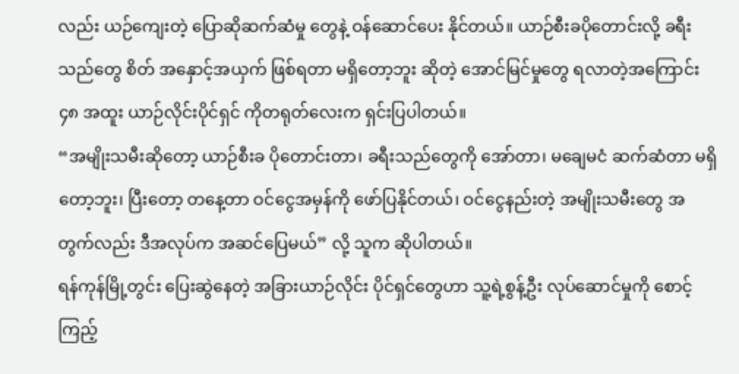လည်း ယဉ်ကျေးတဲ့ ပြောဆိုဆက်ဆံမှု တွေနဲ့ ဝန်ဆောင်ပေး နိုင်တယ်။ ယာဉ်စီးခပိုတောင်းလို့ ခရီးသည်တွေ စိတ် အနှောင့်အယှက် ဖြစ်ရတာ မရှိတော့ဘူး ဆိုတဲ့ အောင်မြင်မှုတွေ ရလာတဲ့အကြောင်း ၄၈ အထူး ယာဉ်လိုင်းပိုင်ရှင် ကိုတရုတ်လေးက ရှင်းပြပါတယ်။
“အမျိုးသမီးဆိုတော့ ယာဉ်စီးခ ပိုတောင်းတာ၊ ခရီးသည်တွေကို အော်တာ၊ မချေမငံ ဆက်ဆံတာ မရှိတော့ဘူး၊ ပြီးတော့ တနေ့တာ ဝင်ငွေအမှန်ကို ဖော်ပြနိုင်တယ်၊ ဝင်ငွေနည်းတဲ့ အမျိုးသမီးတွေ အတွက်လည်း ဒီအလုပ်က အဆင်ပြေမယ်” လို့ သူက ဆိုပါတယ်။
ရန်ကုန်မြို့တွင်း ပြေးဆွဲနေတဲ့ အခြားယာဉ်လိုင်း ပိုင်ရှင်တွေဟာ သူ့ရဲ့စွန့်ဦး လုပ်ဆောင်မှုကို စောင့်ကြည့်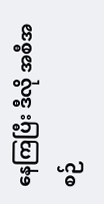နေကြပြီး ဒီလို အစီအစဉ်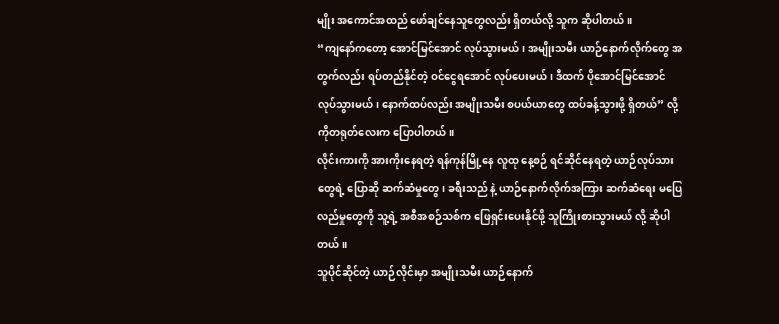မျိုး အကောင်အထည် ဖော်ချင်နေသူတွေလည်း ရှိတယ်လို့ သူက ဆိုပါတယ်။
“ကျနော်ကတော့ အောင်မြင်အောင် လုပ်သွားမယ်၊ အမျိုးသမီး ယာဉ်နောက်လိုက်တွေ အတွက်လည်း ရပ်တည်နိုင်တဲ့ ဝင်ငွေရအောင် လုပ်ပေးမယ်၊ ဒီထက် ပိုအောင်မြင်အောင် လုပ်သွားမယ်၊ နောက်ထပ်လည်း အမျိုးသမီး စပယ်ယာတွေ ထပ်ခန့်သွားဖို့ ရှိတယ်” လို့ ကိုတရုတ်လေးက ပြောပါတယ်။
လိုင်းကားကို အားကိုးနေရတဲ့ ရန်ကုန်မြို့နေ လူထု နေ့စဉ် ရင်ဆိုင်နေရတဲ့ ယာဉ်လုပ်သားတွေရဲ့ ပြောဆို ဆက်ဆံမှုတွေ၊ ခရီးသည် နဲ့ ယာဉ်နောက်လိုက်အကြား ဆက်ဆံရေး မပြေလည်မှုတွေကို သူ့ရဲ့ အစီအစဉ်သစ်က ဖြေရှင်းပေးနိုင်ဖို့ သူကြိုးစားသွားမယ် လို့ ဆိုပါတယ်။
သူပိုင်ဆိုင်တဲ့ ယာဉ်လိုင်းမှာ အမျိုးသမီး ယာဉ်နောက်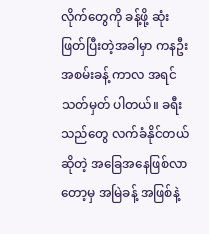လိုက်တွေကို ခန့်ဖို့ ဆုံးဖြတ်ပြီးတဲ့အခါမှာ ကနဦး အစမ်းခန့် ကာလ အရင် သတ်မှတ် ပါတယ်။ ခရီးသည်တွေ လက်ခံနိုင်တယ်ဆိုတဲ့ အခြေအနေဖြစ်လာတော့မှ အမြဲခန့် အဖြစ်နဲ့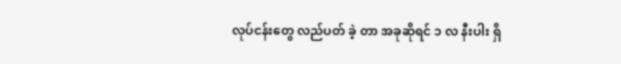လုပ်ငန်းတွေ လည်ပတ် ခဲ့ တာ အခုဆိုရင် ၁ လ နီးပါး ရှိ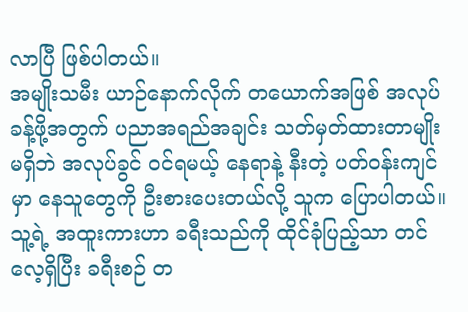လာပြီ ဖြစ်ပါတယ်။
အမျိုးသမီး ယာဉ်နောက်လိုက် တယောက်အဖြစ် အလုပ်ခန့်ဖို့အတွက် ပညာအရည်အချင်း သတ်မှတ်ထားတာမျိုး မရှိဘဲ အလုပ်ခွင် ဝင်ရမယ့် နေရာနဲ့ နီးတဲ့ ပတ်ဝန်းကျင်မှာ နေသူတွေကို ဦးစားပေးတယ်လို့ သူက ပြောပါတယ်။
သူ့ရဲ့ အထူးကားဟာ ခရီးသည်ကို ထိုင်ခုံပြည့်သာ တင်လေ့ရှိပြီး ခရီးစဉ် တ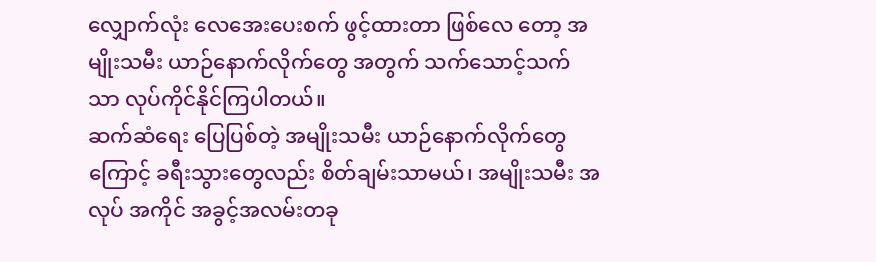လျှောက်လုံး လေအေးပေးစက် ဖွင့်ထားတာ ဖြစ်လေ တော့ အမျိုးသမီး ယာဉ်နောက်လိုက်တွေ အတွက် သက်သောင့်သက်သာ လုပ်ကိုင်နိုင်ကြပါတယ်။
ဆက်ဆံရေး ပြေပြစ်တဲ့ အမျိုးသမီး ယာဉ်နောက်လိုက်တွေကြောင့် ခရီးသွားတွေလည်း စိတ်ချမ်းသာမယ်၊ အမျိုးသမီး အလုပ် အကိုင် အခွင့်အလမ်းတခု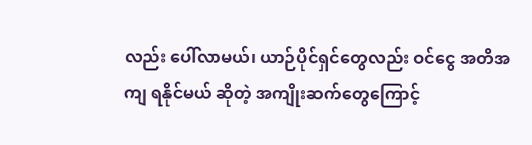လည်း ပေါ်လာမယ်၊ ယာဉ်ပိုင်ရှင်တွေလည်း ဝင်ငွေ အတိအကျ ရနိုင်မယ် ဆိုတဲ့ အကျိုးဆက်တွေကြောင့်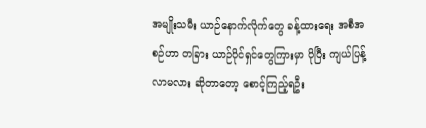အမျိုးသမီး ယာဉ်နောက်လိုက်တွေ ခန့်ထားရေး အစီအစဉ်ဟာ တခြား ယာဉ်ပိုင်ရှင်တွေကြားမှာ ပိုပြီး ကျယ်ပြန့်လာမလား ဆိုတာတော့ စောင့်ကြည့်ရဦး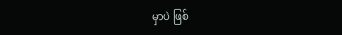မှာပဲ ဖြစ်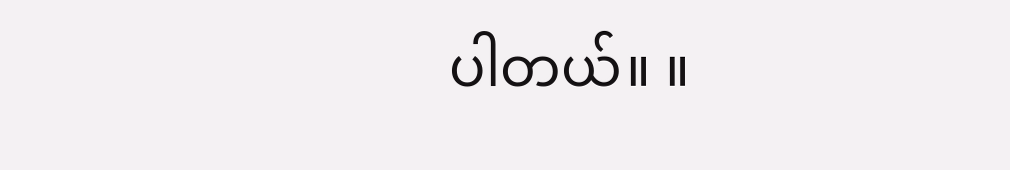ပါတယ်။ ။